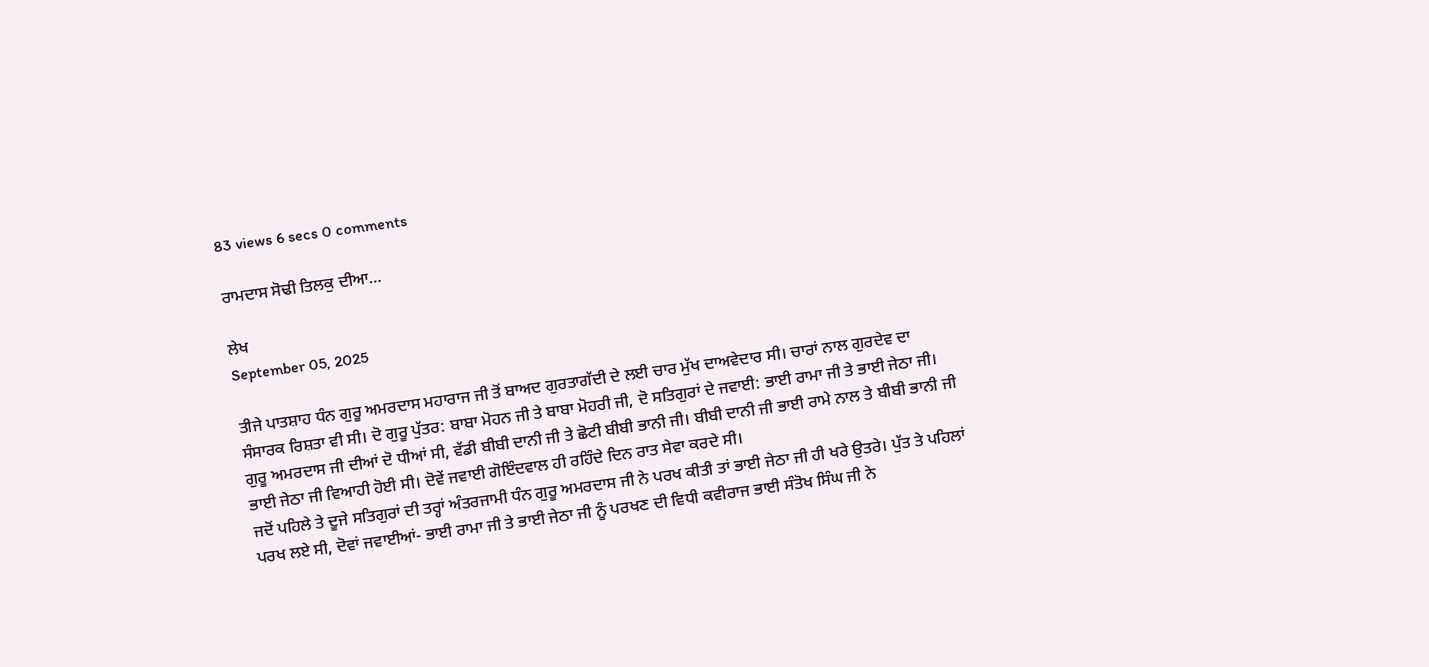83 views 6 secs 0 comments

ਰਾਮਦਾਸ ਸੋਢੀ ਤਿਲਕੁ ਦੀਆ…

ਲੇਖ
September 05, 2025

ਤੀਜੇ ਪਾਤਸ਼ਾਹ ਧੰਨ ਗੁਰੂ ਅਮਰਦਾਸ ਮਹਾਰਾਜ ਜੀ ਤੋਂ ਬਾਅਦ ਗੁਰਤਾਗੱਦੀ ਦੇ ਲਈ ਚਾਰ ਮੁੱਖ ਦਾਅਵੇਦਾਰ ਸੀ। ਚਾਰਾਂ ਨਾਲ ਗੁਰਦੇਵ ਦਾ ਸੰਸਾਰਕ ਰਿਸ਼ਤਾ ਵੀ ਸੀ। ਦੋ ਗੁਰੂ ਪੁੱਤਰ: ਬਾਬਾ ਮੋਹਨ ਜੀ ਤੇ ਬਾਬਾ ਮੋਹਰੀ ਜੀ, ਦੋ ਸਤਿਗੁਰਾਂ ਦੇ ਜਵਾਈ: ਭਾਈ ਰਾਮਾ ਜੀ ਤੇ ਭਾਈ ਜੇਠਾ ਜੀ। ਗੁਰੂ ਅਮਰਦਾਸ ਜੀ ਦੀਆਂ ਦੋ ਧੀਆਂ ਸੀ, ਵੱਡੀ ਬੀਬੀ ਦਾਨੀ ਜੀ ਤੇ ਛੋਟੀ ਬੀਬੀ ਭਾਨੀ ਜੀ। ਬੀਬੀ ਦਾਨੀ ਜੀ ਭਾਈ ਰਾਮੇ ਨਾਲ ਤੇ ਬੀਬੀ ਭਾਨੀ ਜੀ ਭਾਈ ਜੇਠਾ ਜੀ ਵਿਆਹੀ ਹੋਈ ਸੀ। ਦੋਵੇਂ ਜਵਾਈ ਗੋਇੰਦਵਾਲ ਹੀ ਰਹਿੰਦੇ ਦਿਨ ਰਾਤ ਸੇਵਾ ਕਰਦੇ ਸੀ।
ਜਦੋਂ ਪਹਿਲੇ ਤੇ ਦੂਜੇ ਸਤਿਗੁਰਾਂ ਦੀ ਤਰ੍ਹਾਂ ਅੰਤਰਜਾਮੀ ਧੰਨ ਗੁਰੂ ਅਮਰਦਾਸ ਜੀ ਨੇ ਪਰਖ ਕੀਤੀ ਤਾਂ ਭਾਈ ਜੇਠਾ ਜੀ ਹੀ ਖਰੇ ਉਤਰੇ। ਪੁੱਤ ਤੇ ਪਹਿਲਾਂ ਪਰਖ ਲਏ ਸੀ, ਦੋਵਾਂ ਜਵਾਈਆਂ- ਭਾਈ ਰਾਮਾ ਜੀ ਤੇ ਭਾਈ ਜੇਠਾ ਜੀ ਨੂੰ ਪਰਖਣ ਦੀ ਵਿਧੀ ਕਵੀਰਾਜ ਭਾਈ ਸੰਤੋਖ ਸਿੰਘ ਜੀ ਨੇ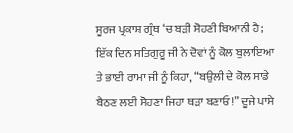ਸੂਰਜ ਪ੍ਰਕਾਸ਼ ਗ੍ਰੰਥ ‘ਚ ਬੜੀ ਸੋਹਣੀ ਬਿਆਨੀ ਹੈ;
ਇੱਕ ਦਿਨ ਸਤਿਗੁਰੂ ਜੀ ਨੇ ਦੋਵਾਂ ਨੂੰ ਕੋਲ ਬੁਲਾਇਆ ਤੇ ਭਾਈ ਰਾਮਾ ਜੀ ਨੂੰ ਕਿਹਾ, “ਬਉਲੀ ਦੇ ਕੋਲ ਸਾਡੇ ਬੈਠਣ ਲਈ ਸੋਹਣਾ ਜਿਹਾ ਥੜਾ ਬਣਾਓ!” ਦੂਜੇ ਪਾਸੇ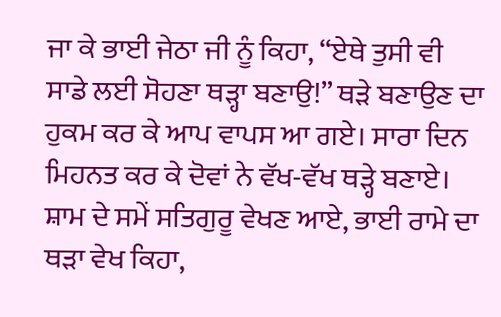ਜਾ ਕੇ ਭਾਈ ਜੇਠਾ ਜੀ ਨੂੰ ਕਿਹਾ, “ਏਥੇ ਤੁਸੀ ਵੀ ਸਾਡੇ ਲਈ ਸੋਹਣਾ ਥੜ੍ਹਾ ਬਣਾਉ!” ਥੜੇ ਬਣਾਉਣ ਦਾ ਹੁਕਮ ਕਰ ਕੇ ਆਪ ਵਾਪਸ ਆ ਗਏ। ਸਾਰਾ ਦਿਨ ਮਿਹਨਤ ਕਰ ਕੇ ਦੋਵਾਂ ਨੇ ਵੱਖ-ਵੱਖ ਥਡ਼੍ਹੇ ਬਣਾਏ। ਸ਼ਾਮ ਦੇ ਸਮੇਂ ਸਤਿਗੁਰੂ ਵੇਖਣ ਆਏ, ਭਾਈ ਰਾਮੇ ਦਾ ਥੜਾ ਵੇਖ ਕਿਹਾ,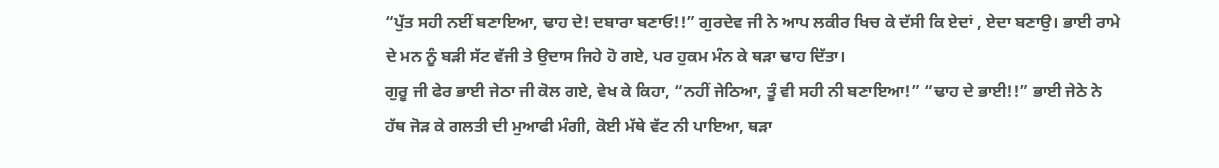“ਪੁੱਤ ਸਹੀ ਨਈਂ ਬਣਾਇਆ, ਢਾਹ ਦੇ! ਦਬਾਰਾ ਬਣਾਓ!!” ਗੁਰਦੇਵ ਜੀ ਨੇ ਆਪ ਲਕੀਰ ਖਿਚ ਕੇ ਦੱਸੀ ਕਿ ਏਦਾਂ , ਏਦਾ ਬਣਾਉ। ਭਾਈ ਰਾਮੇ ਦੇ ਮਨ ਨੂੰ ਬੜੀ ਸੱਟ ਵੱਜੀ ਤੇ ਉਦਾਸ ਜਿਹੇ ਹੋ ਗਏ, ਪਰ ਹੁਕਮ ਮੰਨ ਕੇ ਥੜਾ ਢਾਹ ਦਿੱਤਾ।
ਗੁਰੂ ਜੀ ਫੇਰ ਭਾਈ ਜੇਠਾ ਜੀ ਕੋਲ ਗਏ, ਵੇਖ ਕੇ ਕਿਹਾ, “ਨਹੀਂ ਜੇਠਿਆ, ਤੂੰ ਵੀ ਸਹੀ ਨੀ ਬਣਾਇਆ!” “ਢਾਹ ਦੇ ਭਾਈ!!” ਭਾਈ ਜੇਠੇ ਨੇ ਹੱਥ ਜੋੜ ਕੇ ਗਲਤੀ ਦੀ ਮੁਆਫੀ ਮੰਗੀ, ਕੋਈ ਮੱਥੇ ਵੱਟ ਨੀ ਪਾਇਆ, ਥੜਾ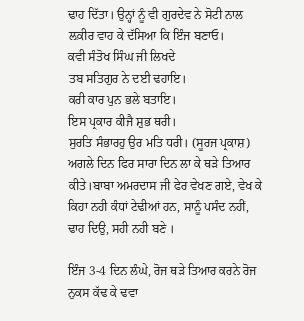ਢਾਹ ਦਿੱਤਾ। ਉਨ੍ਹਾਂ ਨੂੰ ਵੀ ਗੁਰਦੇਵ ਨੇ ਸੋਟੀ ਨਾਲ ਲ਼ਕੀਰ ਵਾਹ ਕੇ ਦੱਸਿਆ ਕਿ ਇੰਜ ਬਣਾਓ।
ਕਵੀ ਸੰਤੋਖ ਸਿੰਘ ਜੀ ਲਿਖਦੇ
ਤਬ ਸਤਿਗੁਰ ਨੇ ਦਈ ਢਹਾਇ।
ਕਰੀ ਕਾਰ ਪੁਨ ਭਲੇ ਬਤਾਇ।
ਇਸ ਪ੍ਰਕਾਰ ਕੀਜੈ ਸ਼ੁਭ ਥਰੀ।
ਸੁਰਤਿ ਸੰਭਾਰਹੁ ਉਰ ਮਤਿ ਧਰੀ। (ਸੂਰਜ ਪ੍ਰਕਾਸ਼)
ਅਗਲੇ ਦਿਨ ਫਿਰ ਸਾਰਾ ਦਿਨ ਲਾ ਕੇ ਥੜੇ ਤਿਆਰ ਕੀਤੇ।ਬਾਬਾ ਅਮਰਦਾਸ ਜੀ ਫੇਰ ਵੇਖਣ ਗਏ, ਵੇਖ ਕੇ ਕਿਹਾ ਨਹੀ ਕੰਧਾਂ ਟੇਢੀਆਂ ਹਨ, ਸਾਨੂੰ ਪਸੰਦ ਨਹੀਂ, ਢਾਹ ਦਿਉ, ਸਹੀ ਨਹੀ ਬਣੇ ।

ਇੰਜ 3-4 ਦਿਨ ਲੰਘੇ, ਰੋਜ ਥੜੇ ਤਿਆਰ ਕਰਨੇ ਰੋਜ ਨੁਕਸ ਕੱਢ ਕੇ ਢਵਾ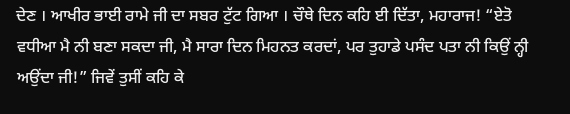ਦੇਣ । ਆਖੀਰ ਭਾਈ ਰਾਮੇ ਜੀ ਦਾ ਸਬਰ ਟੁੱਟ ਗਿਆ । ਚੌਥੇ ਦਿਨ ਕਹਿ ਈ ਦਿੱਤਾ, ਮਹਾਰਾਜ! “ਏਤੋ ਵਧੀਆ ਮੈ ਨੀ ਬਣਾ ਸਕਦਾ ਜੀ, ਮੈ ਸਾਰਾ ਦਿਨ ਮਿਹਨਤ ਕਰਦਾਂ, ਪਰ ਤੁਹਾਡੇ ਪਸੰਦ ਪਤਾ ਨੀ ਕਿਉਂ ਨ੍ਹੀ ਅਉਂਦਾ ਜੀ!” ਜਿਵੇਂ ਤੁਸੀਂ ਕਹਿ ਕੇ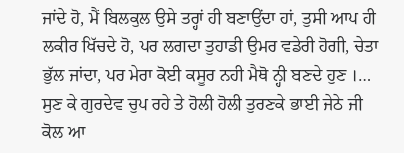ਜਾਂਦੇ ਹੋ, ਮੈਂ ਬਿਲਕੁਲ ਉਸੇ ਤਰ੍ਹਾਂ ਹੀ ਬਣਾਉਂਦਾ ਹਾਂ, ਤੁਸੀ ਆਪ ਹੀ ਲਕੀਰ ਖਿੱਚਦੇ ਹੋ, ਪਰ ਲਗਦਾ ਤੁਹਾਡੀ ਉਮਰ ਵਡੇਰੀ ਹੋਗੀ, ਚੇਤਾ ਭੁੱਲ ਜਾਂਦਾ, ਪਰ ਮੇਰਾ ਕੋਈ ਕਸੂਰ ਨਹੀ ਮੈਥੋ ਨ੍ਹੀ ਬਣਦੇ ਹੁਣ ।… ਸੁਣ ਕੇ ਗੁਰਦੇਵ ਚੁਪ ਰਹੇ ਤੇ ਹੋਲੀ ਹੋਲੀ ਤੁਰਣਕੇ ਭਾਈ ਜੇਠੇ ਜੀ ਕੋਲ ਆ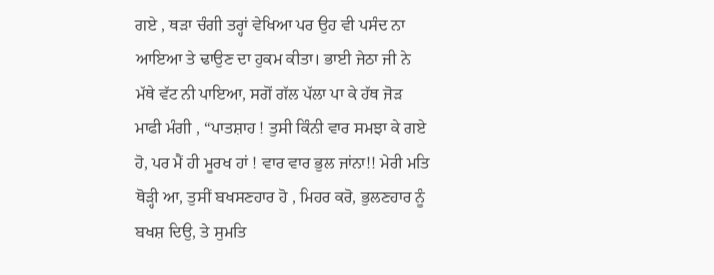ਗਏ , ਥੜਾ ਚੰਗੀ ਤਰ੍ਹਾਂ ਵੇਖਿਆ ਪਰ ਉਹ ਵੀ ਪਸੰਦ ਨਾ ਆਇਆ ਤੇ ਢਾਉਣ ਦਾ ਹੁਕਮ ਕੀਤਾ। ਭਾਈ ਜੇਠਾ ਜੀ ਨੇ ਮੱਥੇ ਵੱਟ ਨੀ ਪਾਇਆ, ਸਗੋਂ ਗੱਲ ਪੱਲਾ ਪਾ ਕੇ ਹੱਥ ਜੋੜ ਮਾਫੀ ਮੰਗੀ , “ਪਾਤਸ਼ਾਹ ! ਤੁਸੀ ਕਿੰਨੀ ਵਾਰ ਸਮਝਾ ਕੇ ਗਏ ਹੋ, ਪਰ ਮੈਂ ਹੀ ਮੂਰਖ ਹਾਂ ! ਵਾਰ ਵਾਰ ਭੁਲ ਜਾਂਨਾ!! ਮੇਰੀ ਮਤਿ ਥੋੜ੍ਹੀ ਆ, ਤੁਸੀਂ ਬਖਸਣਹਾਰ ਹੋ , ਮਿਹਰ ਕਰੋ, ਭੁਲਣਹਾਰ ਨੂੰ ਬਖਸ਼ ਦਿਉ, ਤੇ ਸੁਮਤਿ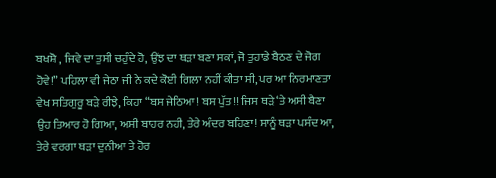ਬਖਸ਼ੋ , ਜਿਵੇ ਦਾ ਤੁਸੀ ਚਹੁੰਦੇ ਹੋ, ਉਂਝ ਦਾ ਥੜਾ ਬਣਾ ਸਕਾਂ, ਜੋ ਤੁਹਾਡੇ ਬੈਠਣ ਦੇ ਜੋਗ ਹੋਵੇ!” ਪਹਿਲਾ ਵੀ ਜੇਠਾ ਜੀ ਨੇ ਕਦੇ ਕੋਈ ਗਿਲਾ ਨਹੀਂ ਕੀਤਾ ਸੀ, ਪਰ ਆ ਨਿਰਮਾਣਤਾ ਵੇਖ ਸਤਿਗੁਰੂ ਬੜੇ ਰੀਝੇ, ਕਿਹਾ “ਬਸ ਜੇਠਿਆ! ਬਸ ਪੁੱਤ!! ਜਿਸ ਥੜੇ ‘ਤੇ ਅਸੀ ਬੈਣਾ ਉਹ ਤਿਆਰ ਹੋ ਗਿਆ, ਅਸੀ ਬਾਹਰ ਨਹੀ, ਤੇਰੇ ਅੰਦਰ ਬਹਿਣਾ! ਸਾਨੂੰ ਥੜਾ ਪਸੰਦ ਆ, ਤੇਰੇ ਵਰਗਾ ਥੜਾ ਦੁਨੀਆ ਤੇ ਹੋਰ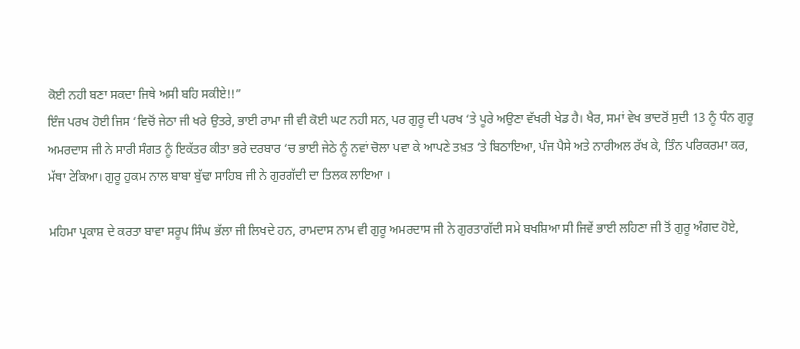ਕੋਈ ਨਹੀ ਬਣਾ ਸਕਦਾ ਜਿਥੇ ਅਸੀ ਬਹਿ ਸਕੀਏ!!”
ਇੰਜ ਪਰਖ ਹੋਈ ਜਿਸ ‘ਵਿਚੋਂ ਜੇਠਾ ਜੀ ਖਰੇ ਉਤਰੇ, ਭਾਈ ਰਾਮਾ ਜੀ ਵੀ ਕੋਈ ਘਟ ਨਹੀ ਸਨ, ਪਰ ਗੁਰੂ ਦੀ ਪਰਖ ‘ਤੇ ਪੂਰੇ ਅਉਣਾ ਵੱਖਰੀ ਖੇਡ ਹੈ। ਖੈਰ, ਸਮਾਂ ਵੇਖ ਭਾਦਰੋਂ ਸੁਦੀ 13 ਨੂੰ ਧੰਨ ਗੁਰੂ ਅਮਰਦਾਸ ਜੀ ਨੇ ਸਾਰੀ ਸੰਗਤ ਨੂੰ ਇਕੱਤਰ ਕੀਤਾ ਭਰੇ ਦਰਬਾਰ ‘ਚ ਭਾਈ ਜੇਠੇ ਨੂੰ ਨਵਾਂ ਚੋਲਾ ਪਵਾ ਕੇ ਆਪਣੇ ਤਖ਼ਤ ‘ਤੇ ਬਿਠਾਇਆ, ਪੰਜ ਪੈਸੇ ਅਤੇ ਨਾਰੀਅਲ ਰੱਖ ਕੇ, ਤਿੰਨ ਪਰਿਕਰਮਾ ਕਰ, ਮੱਥਾ ਟੇਕਿਆ। ਗੁਰੂ ਹੁਕਮ ਨਾਲ ਬਾਬਾ ਬੁੱਢਾ ਸਾਹਿਬ ਜੀ ਨੇ ਗੁਰਗੱਦੀ ਦਾ ਤਿਲਕ ਲਾਇਆ ।

ਮਹਿਮਾ ਪ੍ਰਕਾਸ਼ ਦੇ ਕਰਤਾ ਬਾਵਾ ਸਰੂਪ ਸਿੰਘ ਭੱਲਾ ਜੀ ਲਿਖਦੇ ਹਨ, ਰਾਮਦਾਸ ਨਾਮ ਵੀ ਗੁਰੂ ਅਮਰਦਾਸ ਜੀ ਨੇ ਗੁਰਤਾਗੱਦੀ ਸਮੇ ਬਖਸ਼ਿਆ ਸੀ ਜਿਵੇਂ ਭਾਈ ਲਹਿਣਾ ਜੀ ਤੋਂ ਗੁਰੂ ਅੰਗਦ ਹੋਏ,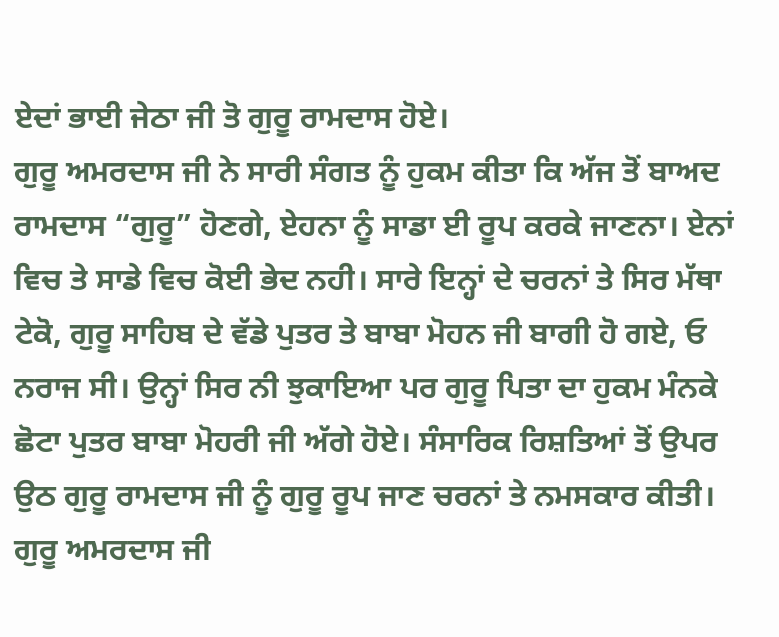ਏਦਾਂ ਭਾਈ ਜੇਠਾ ਜੀ ਤੋ ਗੁਰੂ ਰਾਮਦਾਸ ਹੋਏ।
ਗੁਰੂ ਅਮਰਦਾਸ ਜੀ ਨੇ ਸਾਰੀ ਸੰਗਤ ਨੂੰ ਹੁਕਮ ਕੀਤਾ ਕਿ ਅੱਜ ਤੋਂ ਬਾਅਦ ਰਾਮਦਾਸ “ਗੁਰੂ” ਹੋਣਗੇ, ਏਹਨਾ ਨੂੰ ਸਾਡਾ ਈ ਰੂਪ ਕਰਕੇ ਜਾਣਨਾ। ਏਨਾਂ ਵਿਚ ਤੇ ਸਾਡੇ ਵਿਚ ਕੋਈ ਭੇਦ ਨਹੀ। ਸਾਰੇ ਇਨ੍ਹਾਂ ਦੇ ਚਰਨਾਂ ਤੇ ਸਿਰ ਮੱਥਾ ਟੇਕੋ, ਗੁਰੂ ਸਾਹਿਬ ਦੇ ਵੱਡੇ ਪੁਤਰ ਤੇ ਬਾਬਾ ਮੋਹਨ ਜੀ ਬਾਗੀ ਹੋ ਗਏ, ਓ ਨਰਾਜ ਸੀ। ਉਨ੍ਹਾਂ ਸਿਰ ਨੀ ਝੁਕਾਇਆ ਪਰ ਗੁਰੂ ਪਿਤਾ ਦਾ ਹੁਕਮ ਮੰਨਕੇ ਛੋਟਾ ਪੁਤਰ ਬਾਬਾ ਮੋਹਰੀ ਜੀ ਅੱਗੇ ਹੋਏ। ਸੰਸਾਰਿਕ ਰਿਸ਼ਤਿਆਂ ਤੋਂ ਉਪਰ ਉਠ ਗੁਰੂ ਰਾਮਦਾਸ ਜੀ ਨੂੰ ਗੁਰੂ ਰੂਪ ਜਾਣ ਚਰਨਾਂ ਤੇ ਨਮਸਕਾਰ ਕੀਤੀ। ਗੁਰੂ ਅਮਰਦਾਸ ਜੀ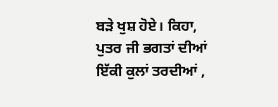ਬੜੇ ਖੁਸ਼ ਹੋਏ। ਕਿਹਾ, ਪੁਤਰ ਜੀ ਭਗਤਾਂ ਦੀਆਂ ਇੱਕੀ ਕੁਲਾਂ ਤਰਦੀਆਂ ,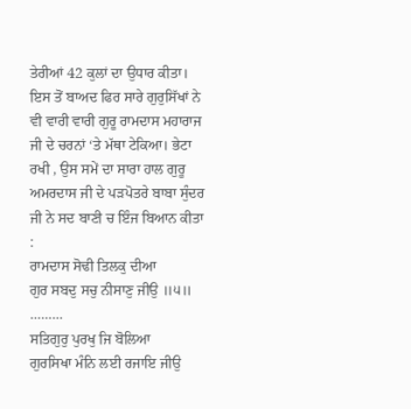ਤੇਰੀਆਂ 42 ਕੁਲਾਂ ਦਾ ਉਧਾਰ ਕੀਤਾ। ਇਸ ਤੋਂ ਬਾਅਦ ਫਿਰ ਸਾਰੇ ਗੁਰੁਸਿੱਖਾਂ ਨੇ ਵੀ ਵਾਰੀ ਵਾਰੀ ਗੁਰੂ ਰਾਮਦਾਸ ਮਹਾਰਾਜ ਜੀ ਦੇ ਚਰਨਾਂ ‘ਤੇ ਮੱਥਾ ਟੇਕਿਆ। ਭੇਟਾ ਰਖੀ , ਉਸ ਸਮੇਂ ਦਾ ਸਾਰਾ ਹਾਲ ਗੁਰੂ ਅਮਰਦਾਸ ਜੀ ਦੇ ਪੜਪੋਤਰੇ ਬਾਬਾ ਸੁੰਦਰ ਜੀ ਨੇ ਸਦ ਬਾਣੀ ਚ ਇੰਜ ਬਿਆਨ ਕੀਤਾ :
ਰਾਮਦਾਸ ਸੋਢੀ ਤਿਲਕੁ ਦੀਆ
ਗੁਰ ਸਬਦੁ ਸਚੁ ਨੀਸਾਣੁ ਜੀਉ ॥੫॥
………
ਸਤਿਗੁਰੁ ਪੁਰਖੁ ਜਿ ਬੋਲਿਆ
ਗੁਰਸਿਖਾ ਮੰਨਿ ਲਈ ਰਜਾਇ ਜੀਉ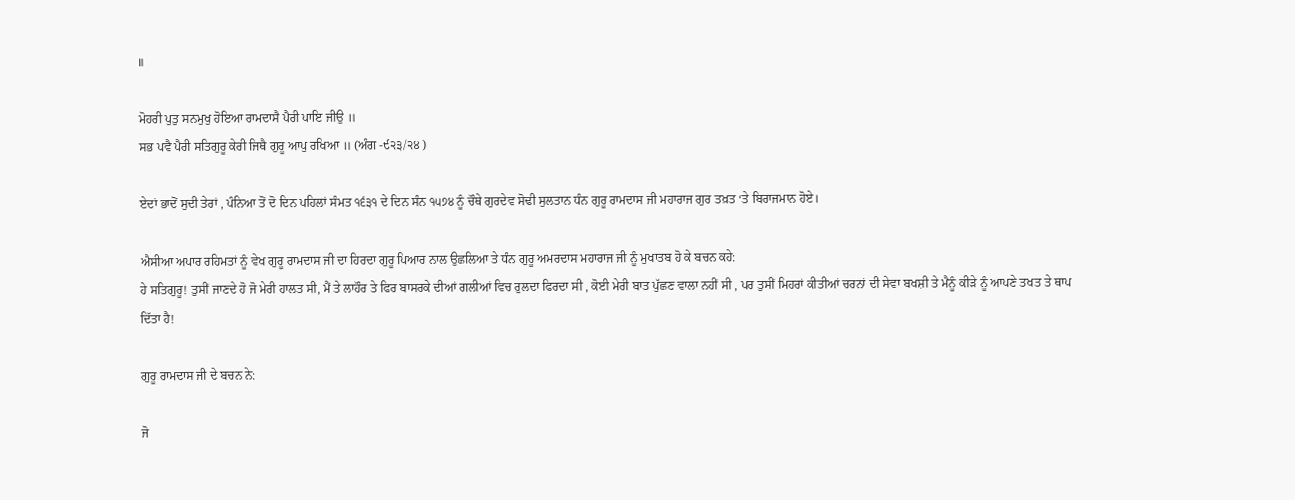॥

ਮੋਹਰੀ ਪੁਤੁ ਸਨਮੁਖੁ ਹੋਇਆ ਰਾਮਦਾਸੈ ਪੈਰੀ ਪਾਇ ਜੀਉ ॥
ਸਭ ਪਵੈ ਪੈਰੀ ਸਤਿਗੁਰੂ ਕੇਰੀ ਜਿਥੈ ਗੁਰੂ ਆਪੁ ਰਖਿਆ ॥ (ਅੰਗ -੯੨੩/੨੪ )

ਏਦਾਂ ਭਾਦੋਂ ਸੁਦੀ ਤੇਰਾਂ , ਪੰਨਿਆ ਤੋਂ ਦੋ ਦਿਨ ਪਹਿਲਾਂ ਸੰਮਤ ੧੬੩੧ ਦੇ ਦਿਨ ਸੰਨ ੧੫੭੪ ਨੂੰ ਚੌਥੇ ਗੁਰਦੇਵ ਸੋਢੀ ਸੁਲਤਾਨ ਧੰਨ ਗੁਰੂ ਰਾਮਦਾਸ ਜੀ ਮਹਾਰਾਜ ਗੁਰ ਤਖ਼ਤ ‘ਤੇ ਬਿਰਾਜਮਾਨ ਹੋਏ।

ਐਸੀਆ ਅਪਾਰ ਰਹਿਮਤਾਂ ਨੂੰ ਵੇਖ ਗੁਰੂ ਰਾਮਦਾਸ ਜੀ ਦਾ ਹਿਰਦਾ ਗੁਰੂ ਪਿਆਰ ਨਾਲ ਉਛਲਿਆ ਤੇ ਧੰਨ ਗੁਰੂ ਅਮਰਦਾਸ ਮਹਾਰਾਜ ਜੀ ਨੂੰ ਮੁਖਾਤਬ ਹੋ ਕੇ ਬਚਨ ਕਹੇ:
ਹੇ ਸਤਿਗੁਰੂ! ਤੁਸੀਂ ਜਾਣਦੇ ਹੋ ਜੋ ਮੇਰੀ ਹਾਲਤ ਸੀ, ਮੈਂ ਤੇ ਲਾਹੌਰ ਤੇ ਫਿਰ ਬਾਸਰਕੇ ਦੀਆਂ ਗਲੀਆਂ ਵਿਚ ਰੁਲਦਾ ਫਿਰਦਾ ਸੀ , ਕੋਈ ਮੇਰੀ ਬਾਤ ਪੁੱਛਣ ਵਾਲਾ ਨਹੀਂ ਸੀ , ਪਰ ਤੁਸੀਂ ਮਿਹਰਾਂ ਕੀਤੀਆਂ ਚਰਨਾਂ ਦੀ ਸੇਵਾ ਬਖਸ਼ੀ ਤੇ ਮੈਨੂੰ ਕੀੜੇ ਨੂੰ ਆਪਣੇ ਤਖਤ ਤੇ ਥਾਪ ਦਿੱਤਾ ਹੈ!

ਗੁਰੂ ਰਾਮਦਾਸ ਜੀ ਦੇ ਬਚਨ ਨੇ:

ਜੋ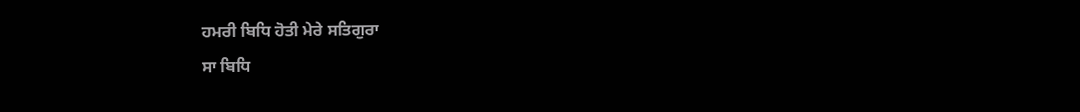ਹਮਰੀ ਬਿਧਿ ਹੋਤੀ ਮੇਰੇ ਸਤਿਗੁਰਾ
ਸਾ ਬਿਧਿ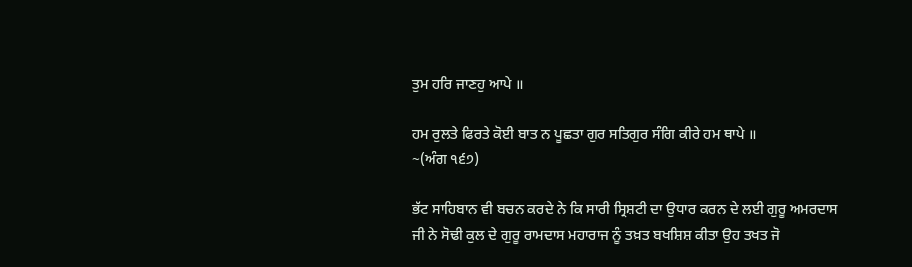ਤੁਮ ਹਰਿ ਜਾਣਹੁ ਆਪੇ ॥

ਹਮ ਰੁਲਤੇ ਫਿਰਤੇ ਕੋਈ ਬਾਤ ਨ ਪੂਛਤਾ ਗੁਰ ਸਤਿਗੁਰ ਸੰਗਿ ਕੀਰੇ ਹਮ ਥਾਪੇ ॥
~(ਅੰਗ ੧੬੭)

ਭੱਟ ਸਾਹਿਬਾਨ ਵੀ ਬਚਨ ਕਰਦੇ ਨੇ ਕਿ ਸਾਰੀ ਸ੍ਰਿਸ਼ਟੀ ਦਾ ਉਧਾਰ ਕਰਨ ਦੇ ਲਈ ਗੁਰੂ ਅਮਰਦਾਸ ਜੀ ਨੇ ਸੋਢੀ ਕੁਲ ਦੇ ਗੁਰੂ ਰਾਮਦਾਸ ਮਹਾਰਾਜ ਨੂੰ ਤਖ਼ਤ ਬਖਸ਼ਿਸ਼ ਕੀਤਾ ਉਹ ਤਖਤ ਜੋ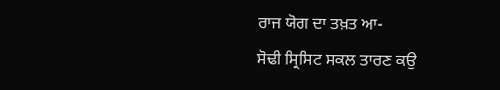ਰਾਜ ਯੋਗ ਦਾ ਤਖ਼ਤ ਆ-
ਸੋਢੀ ਸ੍ਰਿਸਿਟ ਸਕਲ ਤਾਰਣ ਕਉ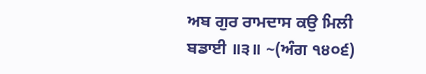ਅਬ ਗੁਰ ਰਾਮਦਾਸ ਕਉ ਮਿਲੀ ਬਡਾਈ ॥੩॥ ~(ਅੰਗ ੧੪੦੬)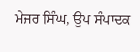ਮੇਜਰ ਸਿੰਘ, ਉਪ ਸੰਪਾਦਕ